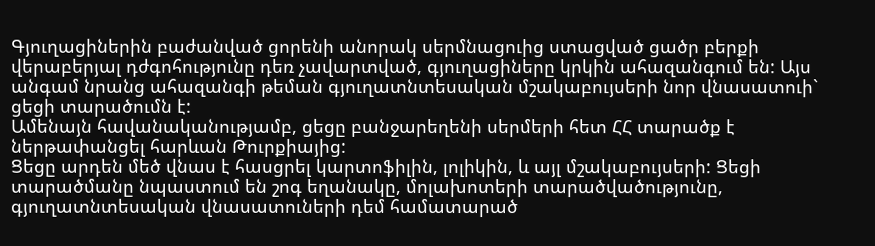Գյուղացիներին բաժանված ցորենի անորակ սերմնացուից ստացված ցածր բերքի վերաբերյալ դժգոհությունը դեռ չավարտված, գյուղացիները կրկին ահազանգում են: Այս անգամ նրանց ահազանգի թեման գյուղատնտեսական մշակաբույսերի նոր վնասատուի` ցեցի տարածումն է:
Ամենայն հավանականությամբ, ցեցը բանջարեղենի սերմերի հետ ՀՀ տարածք է ներթափանցել հարևան Թուրքիայից:
Ցեցը արդեն մեծ վնաս է հասցրել կարտոֆիլին, լոլիկին, և այլ մշակաբույսերի: Ցեցի տարածմանը նպաստում են շոգ եղանակը, մոլախոտերի տարածվածությունը, գյուղատնտեսական վնասատուների դեմ համատարած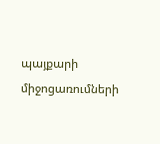պայքարի միջոցառումների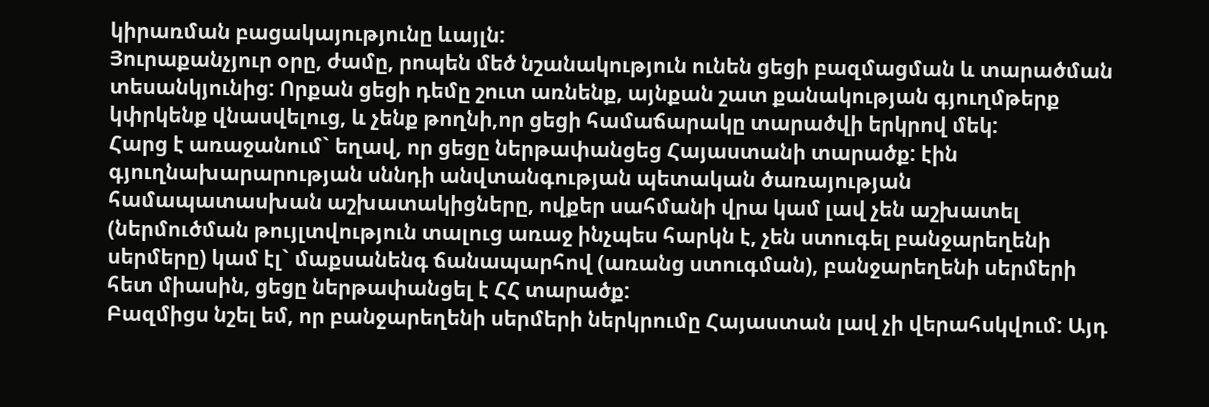կիրառման բացակայությունը ևայլն:
Յուրաքանչյուր օրը, ժամը, րոպեն մեծ նշանակություն ունեն ցեցի բազմացման և տարածման տեսանկյունից: Որքան ցեցի դեմը շուտ առնենք, այնքան շատ քանակության գյուղմթերք կփրկենք վնասվելուց, և չենք թողնի,որ ցեցի համաճարակը տարածվի երկրով մեկ:
Հարց է առաջանում` եղավ, որ ցեցը ներթափանցեց Հայաստանի տարածք: էին գյուղնախարարության սննդի անվտանգության պետական ծառայության համապատասխան աշխատակիցները, ովքեր սահմանի վրա կամ լավ չեն աշխատել (ներմուծման թույլտվություն տալուց առաջ ինչպես հարկն է, չեն ստուգել բանջարեղենի սերմերը) կամ էլ` մաքսանենգ ճանապարհով (առանց ստուգման), բանջարեղենի սերմերի հետ միասին, ցեցը ներթափանցել է ՀՀ տարածք:
Բազմիցս նշել եմ, որ բանջարեղենի սերմերի ներկրումը Հայաստան լավ չի վերահսկվում: Այդ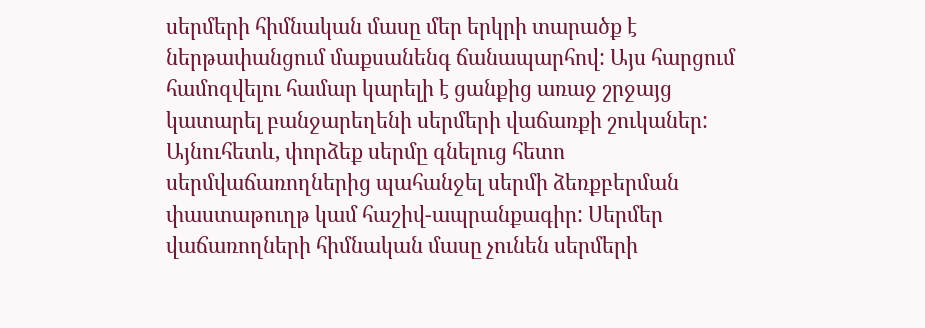սերմերի հիմնական մասը մեր երկրի տարածք է ներթափանցում մաքսանենգ ճանապարհով: Այս հարցում համոզվելու համար կարելի է ցանքից առաջ շրջայց կատարել բանջարեղենի սերմերի վաճառքի շուկաներ: Այնուհետև, փորձեք սերմը գնելուց հետո սերմվաճառողներից պահանջել սերմի ձեռքբերման փաստաթուղթ կամ հաշիվ-ապրանքագիր: Սերմեր վաճառողների հիմնական մասը չունեն սերմերի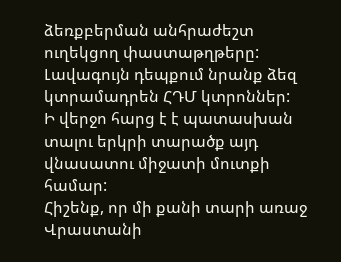ձեռքբերման անհրաժեշտ ուղեկցող փաստաթղթերը: Լավագույն դեպքում նրանք ձեզ կտրամադրեն ՀԴՄ կտրոններ:
Ի վերջո հարց է է պատասխան տալու երկրի տարածք այդ վնասատու միջատի մուտքի համար:
Հիշենք, որ մի քանի տարի առաջ Վրաստանի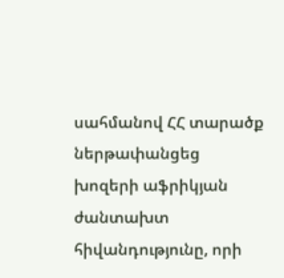սահմանով ՀՀ տարածք ներթափանցեց խոզերի աֆրիկյան ժանտախտ հիվանդությունը, որի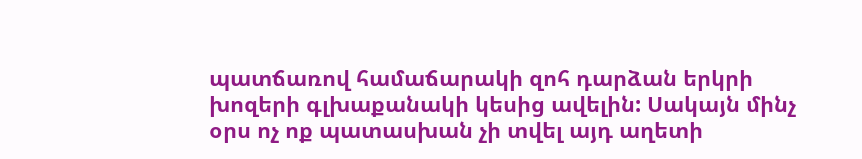պատճառով համաճարակի զոհ դարձան երկրի խոզերի գլխաքանակի կեսից ավելին: Սակայն մինչ օրս ոչ ոք պատասխան չի տվել այդ աղետի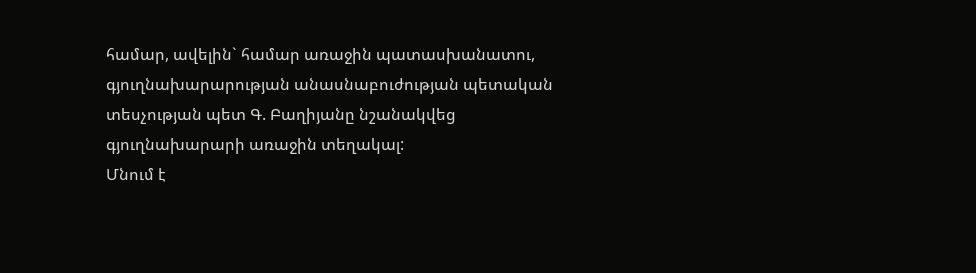համար, ավելին` համար առաջին պատասխանատու, գյուղնախարարության անասնաբուժության պետական տեսչության պետ Գ. Բաղիյանը նշանակվեց գյուղնախարարի առաջին տեղակալ:
Մնում է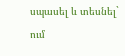սպասել և տեսնել` ում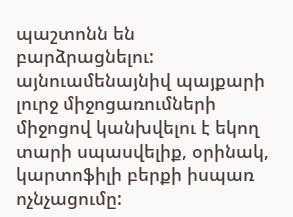պաշտոնն են բարձրացնելու: այնուամենայնիվ պայքարի լուրջ միջոցառումների միջոցով կանխվելու է եկող տարի սպասվելիք, օրինակ, կարտոֆիլի բերքի իսպառ ոչնչացումը: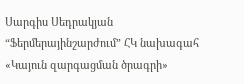Սարգիս Սեդրակյան
“Ֆերմերայինշարժում” ՀԿ նախագահ
«Կայուն զարգացման ծրագրի»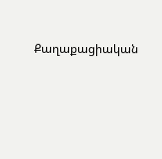Քաղաքացիական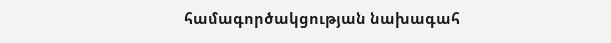համագործակցության նախագահ